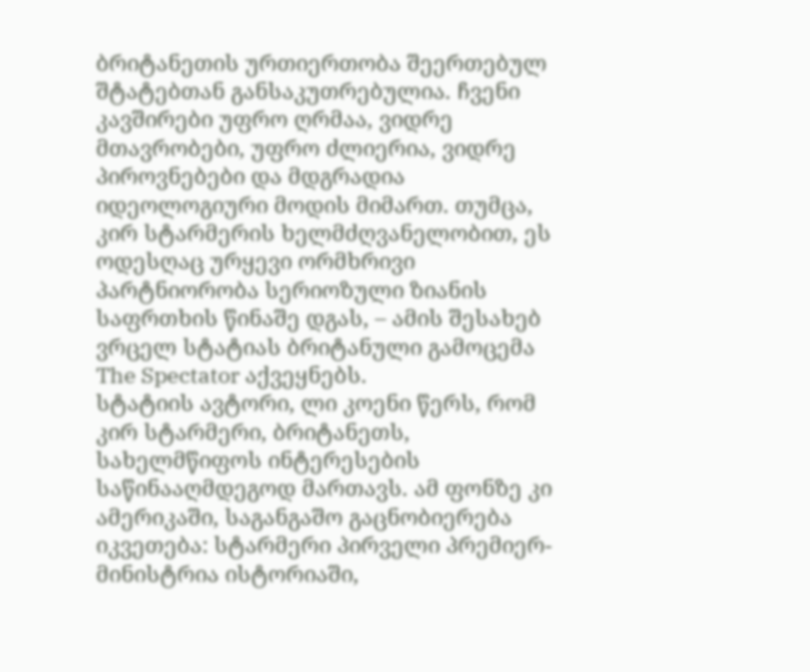ბრიტანეთის ურთიერთობა შეერთებულ შტატებთან განსაკუთრებულია. ჩვენი კავშირები უფრო ღრმაა, ვიდრე მთავრობები, უფრო ძლიერია, ვიდრე პიროვნებები და მდგრადია იდეოლოგიური მოდის მიმართ. თუმცა, კირ სტარმერის ხელმძღვანელობით, ეს ოდესღაც ურყევი ორმხრივი პარტნიორობა სერიოზული ზიანის საფრთხის წინაშე დგას, – ამის შესახებ ვრცელ სტატიას ბრიტანული გამოცემა The Spectator აქვეყნებს.
სტატიის ავტორი, ლი კოენი წერს, რომ კირ სტარმერი, ბრიტანეთს, სახელმწიფოს ინტერესების საწინააღმდეგოდ მართავს. ამ ფონზე კი ამერიკაში, საგანგაშო გაცნობიერება იკვეთება: სტარმერი პირველი პრემიერ-მინისტრია ისტორიაში,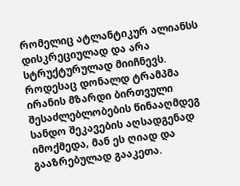რომელიც ატლანტიკურ ალიანსს დისკრეციულად და არა სტრუქტურულად მიიჩნევს.
როდესაც დონალდ ტრამპმა ირანის მზარდი ბირთვული შესაძლებლობების წინააღმდეგ სანდო შეკავების აღსადგენად იმოქმედა, მან ეს ღიად და გააზრებულად გააკეთა.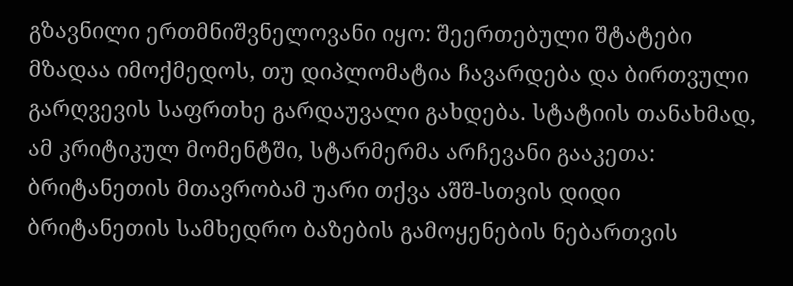გზავნილი ერთმნიშვნელოვანი იყო: შეერთებული შტატები მზადაა იმოქმედოს, თუ დიპლომატია ჩავარდება და ბირთვული გარღვევის საფრთხე გარდაუვალი გახდება. სტატიის თანახმად, ამ კრიტიკულ მომენტში, სტარმერმა არჩევანი გააკეთა: ბრიტანეთის მთავრობამ უარი თქვა აშშ-სთვის დიდი ბრიტანეთის სამხედრო ბაზების გამოყენების ნებართვის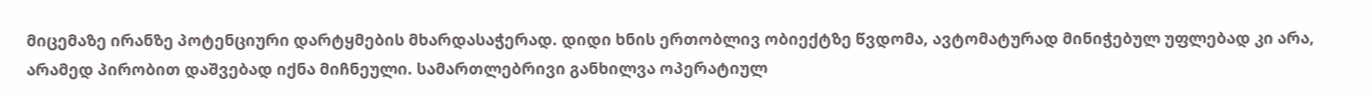მიცემაზე ირანზე პოტენციური დარტყმების მხარდასაჭერად. დიდი ხნის ერთობლივ ობიექტზე წვდომა, ავტომატურად მინიჭებულ უფლებად კი არა, არამედ პირობით დაშვებად იქნა მიჩნეული. სამართლებრივი განხილვა ოპერატიულ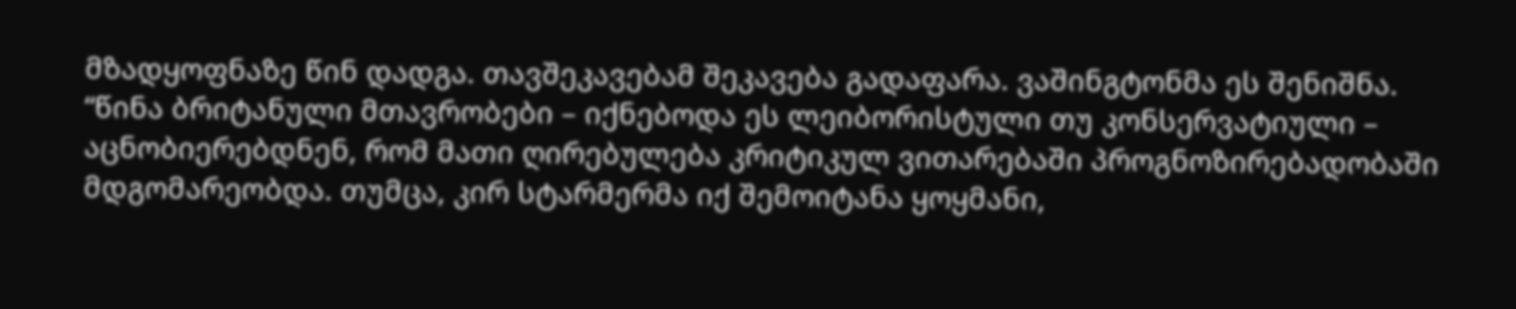მზადყოფნაზე წინ დადგა. თავშეკავებამ შეკავება გადაფარა. ვაშინგტონმა ეს შენიშნა.
“წინა ბრიტანული მთავრობები – იქნებოდა ეს ლეიბორისტული თუ კონსერვატიული – აცნობიერებდნენ, რომ მათი ღირებულება კრიტიკულ ვითარებაში პროგნოზირებადობაში მდგომარეობდა. თუმცა, კირ სტარმერმა იქ შემოიტანა ყოყმანი,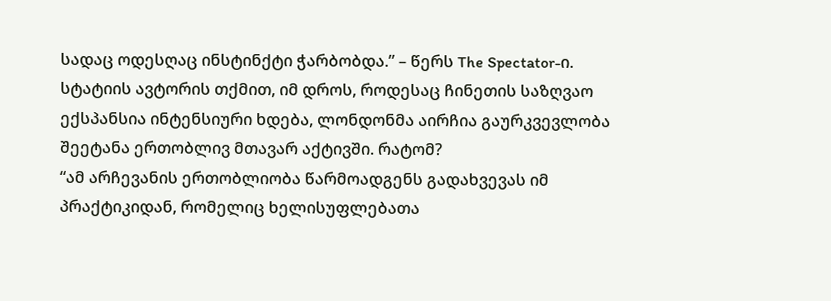სადაც ოდესღაც ინსტინქტი ჭარბობდა.” – წერს The Spectator-ი.
სტატიის ავტორის თქმით, იმ დროს, როდესაც ჩინეთის საზღვაო ექსპანსია ინტენსიური ხდება, ლონდონმა აირჩია გაურკვევლობა შეეტანა ერთობლივ მთავარ აქტივში. რატომ?
“ამ არჩევანის ერთობლიობა წარმოადგენს გადახვევას იმ პრაქტიკიდან, რომელიც ხელისუფლებათა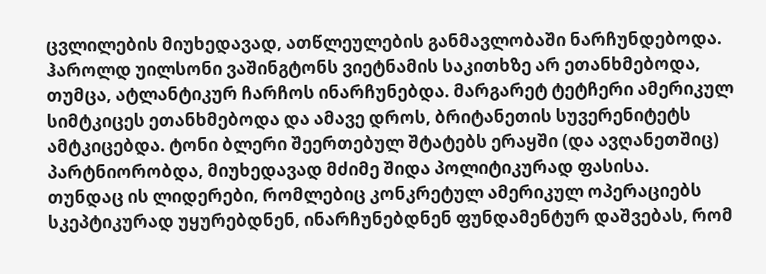ცვლილების მიუხედავად, ათწლეულების განმავლობაში ნარჩუნდებოდა. ჰაროლდ უილსონი ვაშინგტონს ვიეტნამის საკითხზე არ ეთანხმებოდა, თუმცა, ატლანტიკურ ჩარჩოს ინარჩუნებდა. მარგარეტ ტეტჩერი ამერიკულ სიმტკიცეს ეთანხმებოდა და ამავე დროს, ბრიტანეთის სუვერენიტეტს ამტკიცებდა. ტონი ბლერი შეერთებულ შტატებს ერაყში (და ავღანეთშიც) პარტნიორობდა, მიუხედავად მძიმე შიდა პოლიტიკურად ფასისა.
თუნდაც ის ლიდერები, რომლებიც კონკრეტულ ამერიკულ ოპერაციებს სკეპტიკურად უყურებდნენ, ინარჩუნებდნენ ფუნდამენტურ დაშვებას, რომ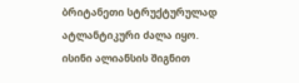ბრიტანეთი სტრუქტურულად ატლანტიკური ძალა იყო. ისინი ალიანსის შიგნით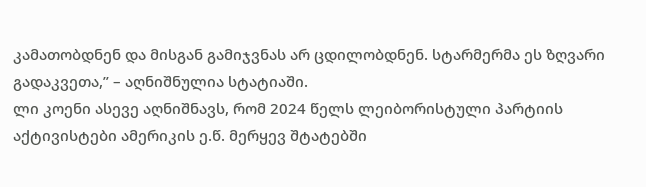კამათობდნენ და მისგან გამიჯვნას არ ცდილობდნენ. სტარმერმა ეს ზღვარი გადაკვეთა,” – აღნიშნულია სტატიაში.
ლი კოენი ასევე აღნიშნავს, რომ 2024 წელს ლეიბორისტული პარტიის აქტივისტები ამერიკის ე.წ. მერყევ შტატებში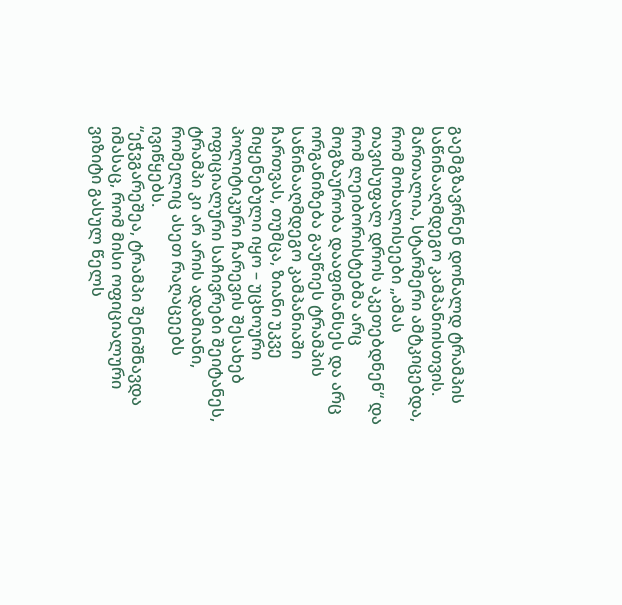გაემგზავრნენ დონალდ ტრამპის საწინააღმდეგო კამპანიისთვის. მართალია, სტარმერი ამტკიცებდა, რომ მოხალისეები „ამას თავისუფალ დროს აკეთებდნენ“ და რომ ლეიბორისტებმა არც მოგზაურობა დააფინანსეს და არც ორგანიზება გაუწიეს ტრამპის საწინააღმდეგო კამპანიაში ჩართვას, თუმცა, ზიანი უკვე მიყენებული იყო – უცხოური პოლიტიკური ჩარევის შესახებ ოფიციალური საჩივრები შეიტანეს, ტრამპი კი არ არის ადამიანი, რომელიც ასეთ რაღაცეებს ივიწყებს.
“ეჭვგარეშეა, ტრამპი შენიშნავდა იმასაც, რომ მისი ოფიციალური ვიზიტი გასულ წელს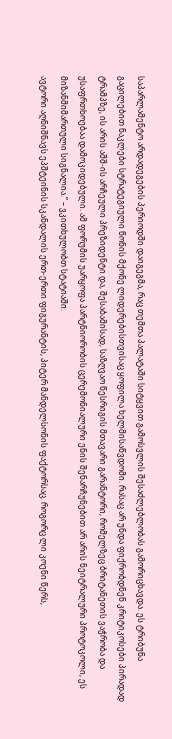საპარლამენტო არდადეგების პერიოდში დაიგეგმა, რაც თემთა პალატაში სიტყვით გამოსვლის შესაძლებლობას გამორიცხავდა. ეს ტრიბუნა გაცილებით ნაკლები სტრატეგიული წონის მქონე ლიდერებისთვისაც ყოფილა ხელმისაწვდომი. რასაც არ უნდა ფიქრობდნენ კრიტიკოსები პირადად ტრამპზე, ის არის აშშ-ის არჩეული პრეზიდენტი და, შესაბამისად, საზღვაო წესრიგის მთავარი გარანტორი, რომელზეც ბრიტანეთის ვაჭრობა და უსაფრთხოებაა დამოკიდებული. ამ ფორუმის უარყოფა პარტნიორობის ცერემონიალური ენის შენარჩუნებით არ არის ნეიტრალური პროტოკოლი, ეს მიზანმიმართული სიგნალია.” – ვკითხულობთ სტატიაში.
ავტორი აღნიშნავს ეპშტეინის სკანდალის ერთ-ერთი ფიგურანტის, პიტერ მანდელსონის ფაქტორსაც. როგორც ლი კოენი წერს,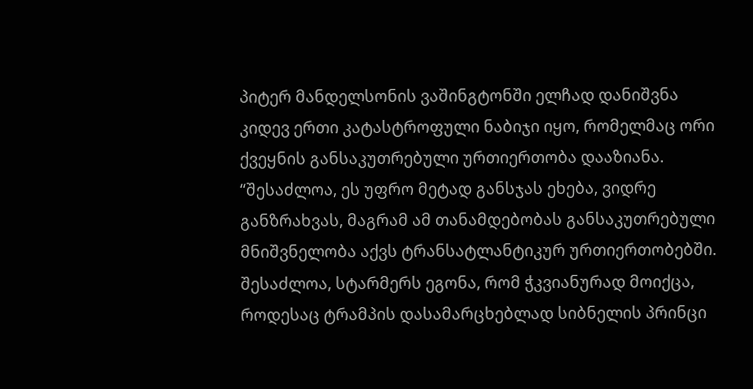პიტერ მანდელსონის ვაშინგტონში ელჩად დანიშვნა კიდევ ერთი კატასტროფული ნაბიჯი იყო, რომელმაც ორი ქვეყნის განსაკუთრებული ურთიერთობა დააზიანა. “შესაძლოა, ეს უფრო მეტად განსჯას ეხება, ვიდრე განზრახვას, მაგრამ ამ თანამდებობას განსაკუთრებული მნიშვნელობა აქვს ტრანსატლანტიკურ ურთიერთობებში. შესაძლოა, სტარმერს ეგონა, რომ ჭკვიანურად მოიქცა, როდესაც ტრამპის დასამარცხებლად სიბნელის პრინცი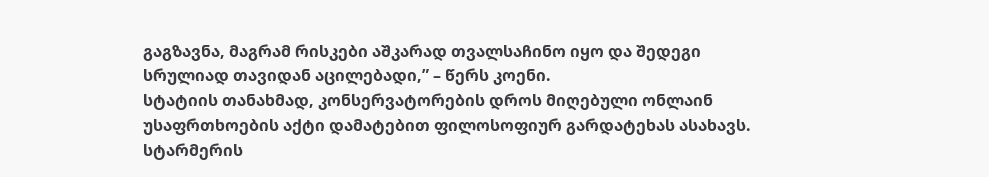გაგზავნა, მაგრამ რისკები აშკარად თვალსაჩინო იყო და შედეგი სრულიად თავიდან აცილებადი,” – წერს კოენი.
სტატიის თანახმად, კონსერვატორების დროს მიღებული ონლაინ უსაფრთხოების აქტი დამატებით ფილოსოფიურ გარდატეხას ასახავს. სტარმერის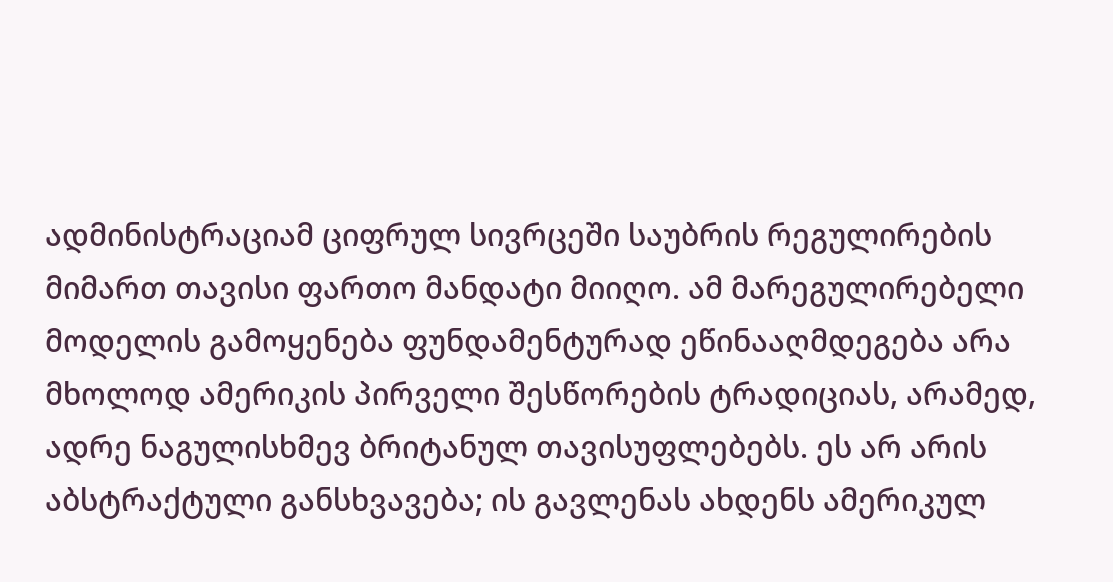ადმინისტრაციამ ციფრულ სივრცეში საუბრის რეგულირების მიმართ თავისი ფართო მანდატი მიიღო. ამ მარეგულირებელი მოდელის გამოყენება ფუნდამენტურად ეწინააღმდეგება არა მხოლოდ ამერიკის პირველი შესწორების ტრადიციას, არამედ, ადრე ნაგულისხმევ ბრიტანულ თავისუფლებებს. ეს არ არის აბსტრაქტული განსხვავება; ის გავლენას ახდენს ამერიკულ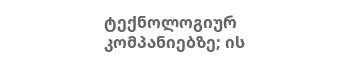ტექნოლოგიურ კომპანიებზე; ის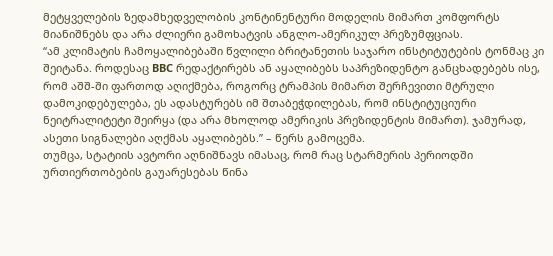მეტყველების ზედამხედველობის კონტინენტური მოდელის მიმართ კომფორტს მიანიშნებს და არა ძლიერი გამოხატვის ანგლო-ამერიკულ პრეზუმფციას.
“ამ კლიმატის ჩამოყალიბებაში წვლილი ბრიტანეთის საჯარო ინსტიტუტების ტონმაც კი შეიტანა. როდესაც BBC რედაქტირებს ან აყალიბებს საპრეზიდენტო განცხადებებს ისე, რომ აშშ-ში ფართოდ აღიქმება, როგორც ტრამპის მიმართ შერჩევითი მტრული დამოკიდებულება, ეს ადასტურებს იმ შთაბეჭდილებას, რომ ინსტიტუციური ნეიტრალიტეტი შეირყა (და არა მხოლოდ ამერიკის პრეზიდენტის მიმართ). ჯამურად, ასეთი სიგნალები აღქმას აყალიბებს.” – წერს გამოცემა.
თუმცა, სტატიის ავტორი აღნიშნავს იმასაც, რომ რაც სტარმერის პერიოდში ურთიერთობების გაუარესებას წინა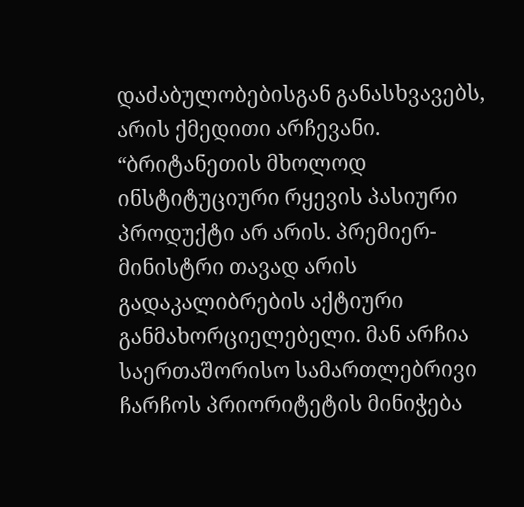დაძაბულობებისგან განასხვავებს, არის ქმედითი არჩევანი.
“ბრიტანეთის მხოლოდ ინსტიტუციური რყევის პასიური პროდუქტი არ არის. პრემიერ-მინისტრი თავად არის გადაკალიბრების აქტიური განმახორციელებელი. მან არჩია საერთაშორისო სამართლებრივი ჩარჩოს პრიორიტეტის მინიჭება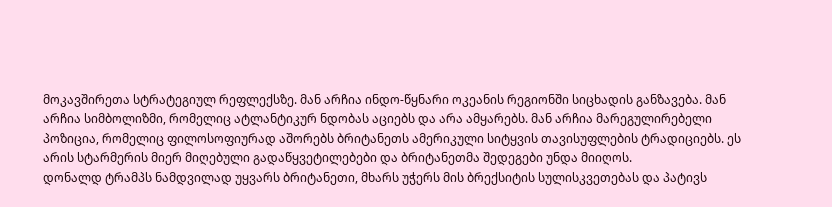მოკავშირეთა სტრატეგიულ რეფლექსზე. მან არჩია ინდო-წყნარი ოკეანის რეგიონში სიცხადის განზავება. მან არჩია სიმბოლიზმი, რომელიც ატლანტიკურ ნდობას აციებს და არა ამყარებს. მან არჩია მარეგულირებელი პოზიცია, რომელიც ფილოსოფიურად აშორებს ბრიტანეთს ამერიკული სიტყვის თავისუფლების ტრადიციებს. ეს არის სტარმერის მიერ მიღებული გადაწყვეტილებები და ბრიტანეთმა შედეგები უნდა მიიღოს.
დონალდ ტრამპს ნამდვილად უყვარს ბრიტანეთი, მხარს უჭერს მის ბრექსიტის სულისკვეთებას და პატივს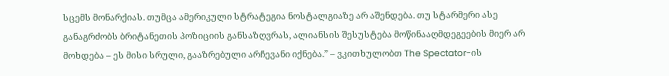სცემს მონარქიას. თუმცა ამერიკული სტრატეგია ნოსტალგიაზე არ აშენდება. თუ სტარმერი ასე განაგრძობს ბრიტანეთის პოზიციის განსაზღვრას, ალიანსის შესუსტება მოწინააღმდეგეების მიერ არ მოხდება – ეს მისი სრული, გააზრებული არჩევანი იქნება.” – ვკითხულობთ The Spectator-ის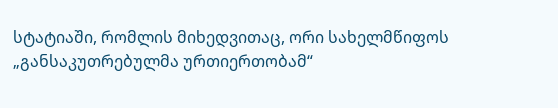სტატიაში, რომლის მიხედვითაც, ორი სახელმწიფოს „განსაკუთრებულმა ურთიერთობამ“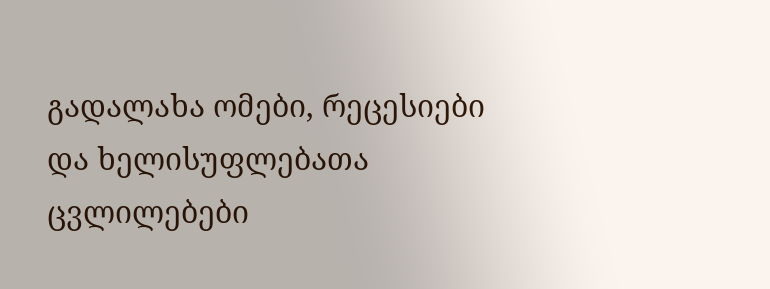გადალახა ომები, რეცესიები და ხელისუფლებათა ცვლილებები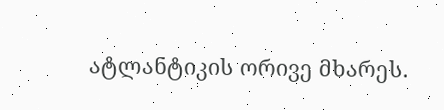ატლანტიკის ორივე მხარეს.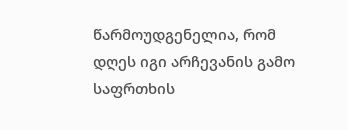წარმოუდგენელია, რომ დღეს იგი არჩევანის გამო საფრთხის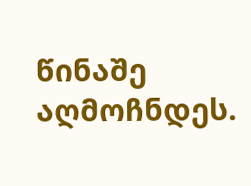წინაშე აღმოჩნდეს.